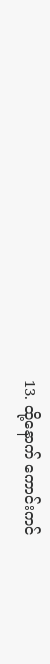13. ထို့နောက် ကောင်းကင်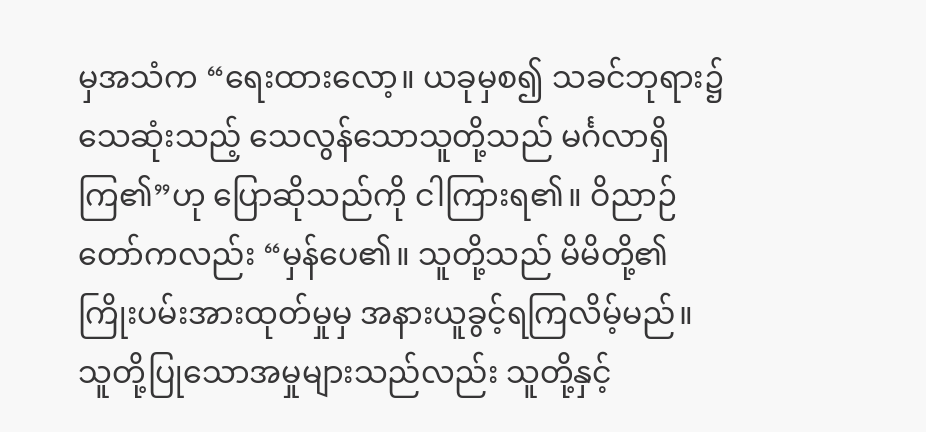မှအသံက “ရေးထားလော့။ ယခုမှစ၍ သခင်ဘုရား၌သေဆုံးသည့် သေလွန်သောသူတို့သည် မင်္ဂလာရှိကြ၏”ဟု ပြောဆိုသည်ကို ငါကြားရ၏။ ဝိညာဉ်တော်ကလည်း “မှန်ပေ၏။ သူတို့သည် မိမိတို့၏ကြိုးပမ်းအားထုတ်မှုမှ အနားယူခွင့်ရကြလိမ့်မည်။ သူတို့ပြုသောအမှုများသည်လည်း သူတို့နှင့်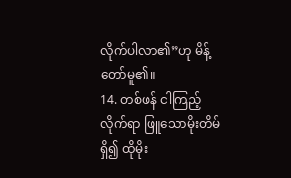လိုက်ပါလာ၏”ဟု မိန့်တော်မူ၏။
14. တစ်ဖန် ငါကြည့်လိုက်ရာ ဖြူသောမိုးတိမ်ရှိ၍ ထိုမိုး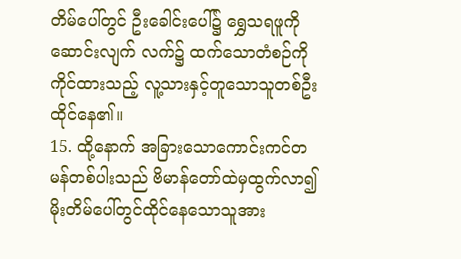တိမ်ပေါ်တွင် ဦးခေါင်းပေါ်၌ ရွှေသရဖူကိုဆောင်းလျက် လက်၌ ထက်သောတံစဉ်ကိုကိုင်ထားသည့် လူ့သားနှင့်တူသောသူတစ်ဦးထိုင်နေ၏။
15. ထို့နောက် အခြားသောကောင်းကင်တမန်တစ်ပါးသည် ဗိမာန်တော်ထဲမှထွက်လာ၍ မိုးတိမ်ပေါ်တွင်ထိုင်နေသောသူအား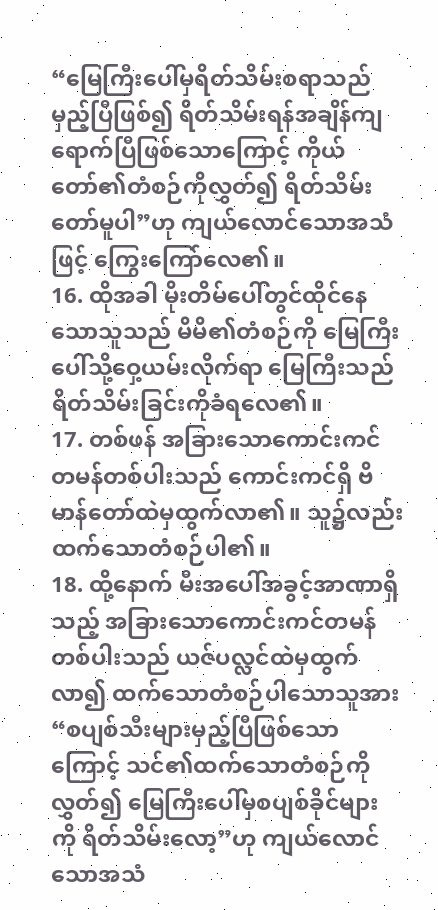“မြေကြီးပေါ်မှရိတ်သိမ်းစရာသည် မှည့်ပြီဖြစ်၍ ရိတ်သိမ်းရန်အချိန်ကျရောက်ပြီဖြစ်သောကြောင့် ကိုယ်တော်၏တံစဉ်ကိုလွှတ်၍ ရိတ်သိမ်းတော်မူပါ”ဟု ကျယ်လောင်သောအသံဖြင့် ကြွေးကြော်လေ၏။
16. ထိုအခါ မိုးတိမ်ပေါ်တွင်ထိုင်နေသောသူသည် မိမိ၏တံစဉ်ကို မြေကြီးပေါ်သို့ဝှေ့ယမ်းလိုက်ရာ မြေကြီးသည် ရိတ်သိမ်းခြင်းကိုခံရလေ၏။
17. တစ်ဖန် အခြားသောကောင်းကင်တမန်တစ်ပါးသည် ကောင်းကင်ရှိ ဗိမာန်တော်ထဲမှထွက်လာ၏။ သူ၌လည်း ထက်သောတံစဉ်ပါ၏။
18. ထို့နောက် မီးအပေါ်အခွင့်အာဏာရှိသည့် အခြားသောကောင်းကင်တမန်တစ်ပါးသည် ယဇ်ပလ္လင်ထဲမှထွက်လာ၍ ထက်သောတံစဉ်ပါသောသူအား “စပျစ်သီးများမှည့်ပြီဖြစ်သောကြောင့် သင်၏ထက်သောတံစဉ်ကိုလွှတ်၍ မြေကြီးပေါ်မှစပျစ်ခိုင်များကို ရိတ်သိမ်းလော့”ဟု ကျယ်လောင်သောအသံ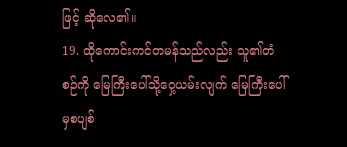ဖြင့် ဆိုလေ၏။
19. ထိုကောင်းကင်တမန်သည်လည်း သူ၏တံစဉ်ကို မြေကြီးပေါ်သို့ဝှေ့ယမ်းလျက် မြေကြီးပေါ်မှစပျစ်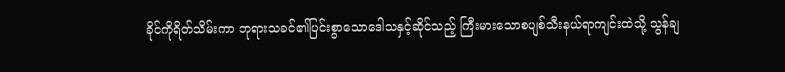ခိုင်ကိုရိတ်သိမ်းကာ ဘုရားသခင်၏ပြင်းစွာသောဒေါသနှင့်ဆိုင်သည့် ကြီးမားသောစပျစ်သီးနယ်ရာကျင်းထဲသို့ သွန်ချ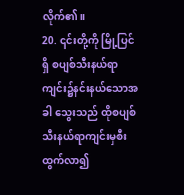လိုက်၏။
20. ၎င်းတို့ကို မြို့ပြင်ရှိ စပျစ်သီးနယ်ရာကျင်း၌နင်းနယ်သောအခါ သွေးသည် ထိုစပျစ်သီးနယ်ရာကျင်းမှစီးထွက်လာ၍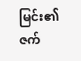မြင်း၏ဇက်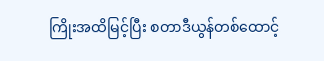ကြိုးအထိမြင့်ပြီး စတာဒီယွန်တစ်ထောင့်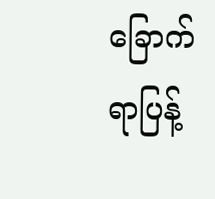ခြောက်ရာပြန့်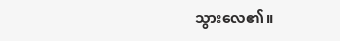သွားလေ၏။